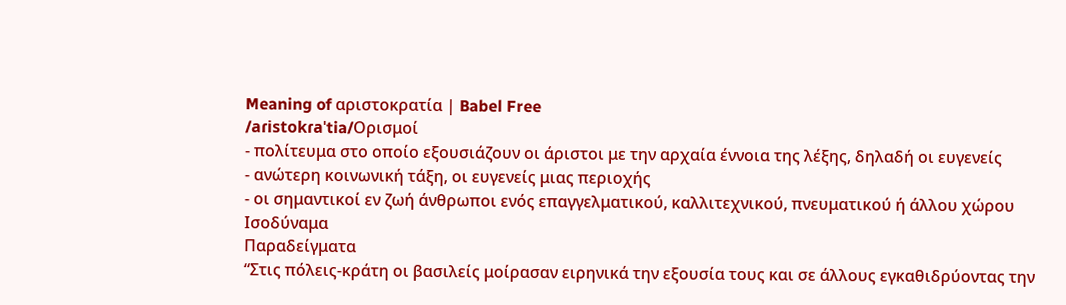Meaning of αριστοκρατία | Babel Free
/aɾistokɾaˈtia/Ορισμοί
- πολίτευμα στο οποίο εξουσιάζουν οι άριστοι με την αρχαία έννοια της λέξης, δηλαδή οι ευγενείς
- ανώτερη κοινωνική τάξη, οι ευγενείς μιας περιοχής
- οι σημαντικοί εν ζωή άνθρωποι ενός επαγγελματικού, καλλιτεχνικού, πνευματικού ή άλλου χώρου
Ισοδύναμα
Παραδείγματα
“Στις πόλεις-κράτη οι βασιλείς μοίρασαν ειρηνικά την εξουσία τους και σε άλλους εγκαθιδρύοντας την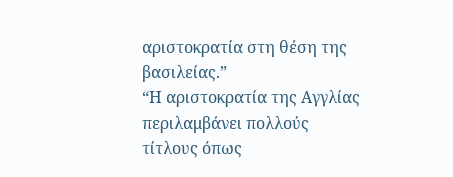αριστοκρατία στη θέση της βασιλείας.”
“Η αριστοκρατία της Αγγλίας περιλαμβάνει πολλούς τίτλους όπως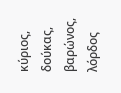κύριος, δούκας, βαρώνος, λόρδος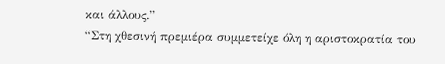και άλλους.”
“Στη χθεσινή πρεμιέρα συμμετείχε όλη η αριστοκρατία του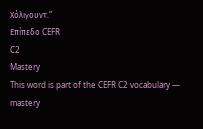Χόλιγουντ.”
Επίπεδο CEFR
C2
Mastery
This word is part of the CEFR C2 vocabulary — mastery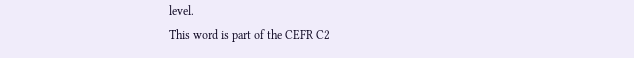level.
This word is part of the CEFR C2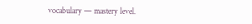vocabulary — mastery level.